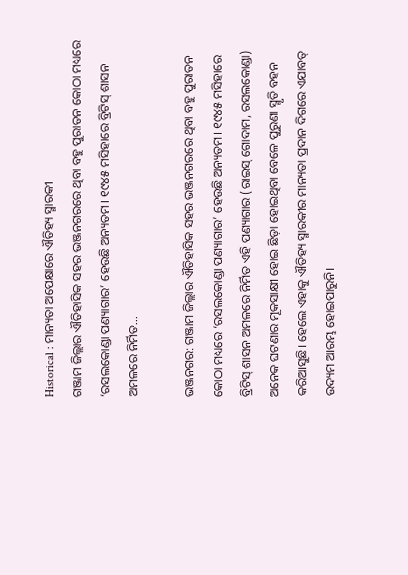Historical : ମାନ୍ୟତା ଅପେକ୍ଷାରେ ଐତିହ୍ୟ ସ୍ମାରକୀ
ଗଞ୍ଜାମ ଜିଲ୍ଲାର ଐତିହାସିକ ସହର ଭଞ୍ଜନଗରରେ ଥିବା ବହୁ ପୁରାତନ କୋଠା ମଧ୍ୟରେ ‘ରସଲକୋଣ୍ଡା ପଣ୍ୟାଗାର’ ହେଉଛି ଅନ୍ୟତମ। ୧୯୪୫ ମସିହାରେ ବ୍ରିଟିସ୍ ଶାସନ ଅମଳରେ ନିର୍ମିତ...

ଭଞ୍ଜନଗର: ଗଞ୍ଜାମ ଜିଲ୍ଲାର ଐତିହାସିକ ସହର ଭଞ୍ଜନଗରରେ ଥିବା ବହୁ ପୁରାତନ କୋଠା ମଧ୍ୟରେ ‘ରସଲକୋଣ୍ଡା ପଣ୍ୟାଗାର’ ହେଉଛି ଅନ୍ୟତମ। ୧୯୪୫ ମସିହାରେ ବ୍ରିଟିସ୍ ଶାସନ ଅମଳରେ ନିର୍ମିତ ଏହି ପଣ୍ୟାଗାର (ରାଇସ୍ ଗୋଦାମ, ରସଲକୋଣ୍ଡା) ଅନେକ ଘଟଣାର ମୂକସାକ୍ଷୀ ହୋଇ ଛିଡ଼ା ହୋଇଥିବା ବେଳେ ପୁରୁଣା ସ୍ମୃତି ବହନ କରିଆସୁଛି। ହେଲେ ଏହାକୁ ଐତିହ୍ୟ ସ୍ମାରକୀର ମାନ୍ୟତା ପ୍ରଦାନ ଦିଗରେ ଏଯାବତ୍ ଉଦ୍ୟମ ଆରମ୍ଭ ହୋଇପାରୁନି।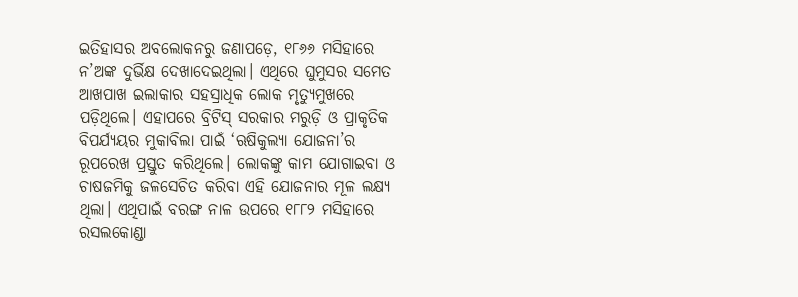ଇତିହାସର ଅବଲୋକନରୁ ଜଣାପଡ଼େ, ୧୮୬୬ ମସିହାରେ ନ’ଅଙ୍କ ଦୁର୍ଭିକ୍ଷ ଦେଖାଦେଇଥିଲା। ଏଥିରେ ଘୁମୁସର ସମେତ ଆଖପାଖ ଇଲାକାର ସହସ୍ରାଧିକ ଲୋକ ମୃତ୍ୟୁମୁଖରେ ପଡ଼ିଥିଲେ। ଏହାପରେ ବ୍ରିଟିସ୍ ସରକାର ମରୁଡ଼ି ଓ ପ୍ରାକୃତିକ ବିପର୍ଯ୍ୟୟର ମୁକାବିଲା ପାଇଁ ‘ଋଷିକୁଲ୍ୟା ଯୋଜନା’ର ରୂପରେଖ ପ୍ରସ୍ତୁତ କରିଥିଲେ। ଲୋକଙ୍କୁ କାମ ଯୋଗାଇବା ଓ ଚାଷଜମିକୁ ଜଳସେଚିତ କରିବା ଏହି ଯୋଜନାର ମୂଳ ଲକ୍ଷ୍ୟ ଥିଲା। ଏଥିପାଇଁ ବରଙ୍ଗ ନାଳ ଉପରେ ୧୮୮୨ ମସିହାରେ ରସଲକୋଣ୍ଡା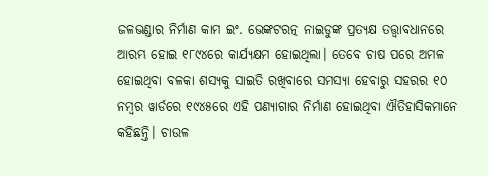ଜଳଭଣ୍ଡାର ନିର୍ମାଣ କାମ ଇଂ. ଭେଙ୍କଟରତ୍ନ ନାଇଡୁଙ୍କ ପ୍ରତ୍ୟକ୍ଷ ତତ୍ତ୍ବାବଧାନରେ ଆରମ୍ଭ ହୋଇ ୧୮୯୪ରେ କାର୍ଯ୍ୟକ୍ଷମ ହୋଇଥିଲା। ତେବେ ଚାଷ ପରେ ଅମଳ ହୋଇଥିବା ବଳକା ଶସ୍ୟକୁ ସାଇତି ରଖିବାରେ ସମସ୍ୟା ହେବାରୁ ସହରର ୧୦ ନମ୍ବର ୱାର୍ଡରେ ୧୯୪୫ରେ ଏହି ପଣ୍ୟାଗାର ନିର୍ମାଣ ହୋଇଥିବା ଐତିହାସିକମାନେ କହିଛନ୍ତି। ଚାଉଳ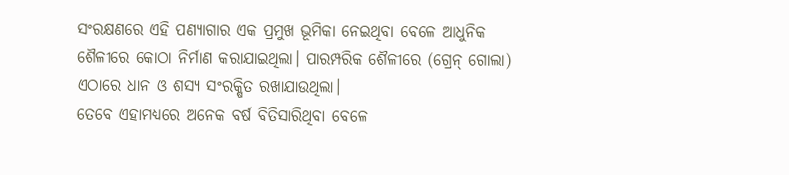ସଂରକ୍ଷଣରେ ଏହି ପଣ୍ୟାଗାର ଏକ ପ୍ରମୁଖ ଭୂମିକା ନେଇଥିବା ବେଳେ ଆଧୁନିକ ଶୈଳୀରେ କୋଠା ନିର୍ମାଣ କରାଯାଇଥିଲା। ପାରମ୍ପରିକ ଶୈଳୀରେ (ଗ୍ରେନ୍ ଗୋଲା) ଏଠାରେ ଧାନ ଓ ଶସ୍ୟ ସଂରକ୍ଷିତ ରଖାଯାଉଥିଲା।
ତେବେ ଏହାମଧ୍ୟରେ ଅନେକ ବର୍ଷ ବିତିସାରିଥିବା ବେଳେ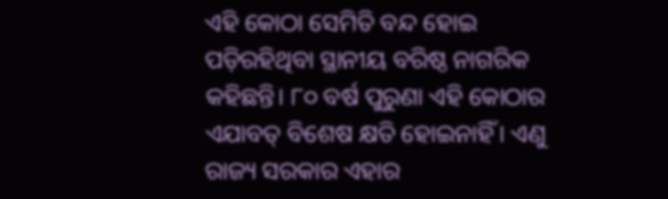ଏହି କୋଠା ସେମିତି ବନ୍ଦ ହୋଇ ପଡ଼ିରହିଥିବା ସ୍ଥାନୀୟ ବରିଷ୍ଠ ନାଗରିକ କହିଛନ୍ତି। ୮୦ ବର୍ଷ ପୁରୁଣା ଏହି କୋଠାର ଏଯାବତ୍ ବିଶେଷ କ୍ଷତି ହୋଇନାହିଁ। ଏଣୁ ରାଜ୍ୟ ସରକାର ଏହାର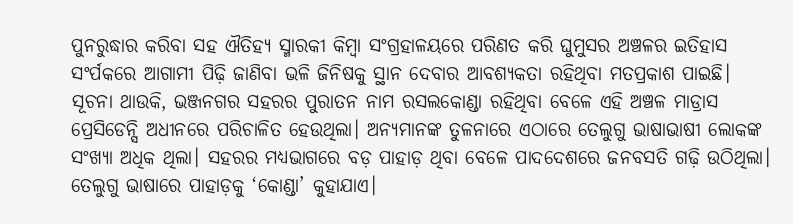ପୁନରୁଦ୍ଧାର କରିବା ସହ ଐତିହ୍ୟ ସ୍ମାରକୀ କିମ୍ବା ସଂଗ୍ରହାଳୟରେ ପରିଣତ କରି ଘୁମୁସର ଅଞ୍ଚଳର ଇତିହାସ ସଂର୍ପକରେ ଆଗାମୀ ପିଢ଼ି ଜାଣିବା ଭଳି ଜିନିଷକୁ ସ୍ଥାନ ଦେବାର ଆବଶ୍ୟକତା ରହିଥିବା ମତପ୍ରକାଶ ପାଇଛି।
ସୂଚନା ଥାଉକି, ଭଞ୍ଜନଗର ସହରର ପୁରାତନ ନାମ ରସଲକୋଣ୍ଡା ରହିଥିବା ବେଳେ ଏହି ଅଞ୍ଚଳ ମାଡ୍ରାସ ପ୍ରେସିଡେନ୍ସି ଅଧୀନରେ ପରିଚାଳିତ ହେଉଥିଲା। ଅନ୍ୟମାନଙ୍କ ତୁଳନାରେ ଏଠାରେ ତେଲୁଗୁ ଭାଷାଭାଷୀ ଲୋକଙ୍କ ସଂଖ୍ୟା ଅଧିକ ଥିଲା। ସହରର ମଧ୍ୟଭାଗରେ ବଡ଼ ପାହାଡ଼ ଥିବା ବେଳେ ପାଦଦେଶରେ ଜନବସତି ଗଢ଼ି ଉଠିଥିଲା। ତେଲୁଗୁ ଭାଷାରେ ପାହାଡ଼କୁ ‘କୋଣ୍ଡା’ କୁହାଯାଏ।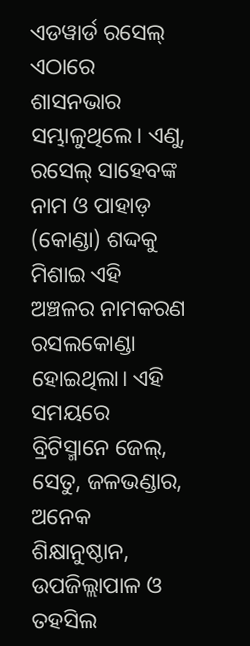ଏଡୱାର୍ଡ ରସେଲ୍ ଏଠାରେ ଶାସନଭାର ସମ୍ଭାଳୁଥିଲେ। ଏଣୁ, ରସେଲ୍ ସାହେବଙ୍କ ନାମ ଓ ପାହାଡ଼ (କୋଣ୍ଡା) ଶଦ୍ଦକୁ ମିଶାଇ ଏହି ଅଞ୍ଚଳର ନାମକରଣ ରସଲକୋଣ୍ଡା ହୋଇଥିଲା। ଏହି ସମୟରେ ବ୍ରିଟିସ୍ମାନେ ଜେଲ୍, ସେତୁ, ଜଳଭଣ୍ଡାର, ଅନେକ ଶିକ୍ଷାନୁଷ୍ଠାନ, ଉପଜିଲ୍ଲାପାଳ ଓ ତହସିଲ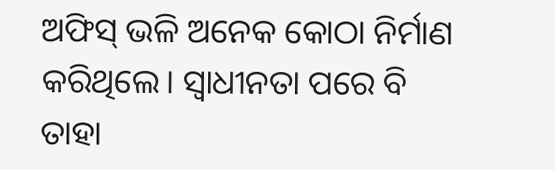ଅଫିସ୍ ଭଳି ଅନେକ କୋଠା ନିର୍ମାଣ କରିଥିଲେ। ସ୍ବାଧୀନତା ପରେ ବି ତାହା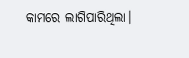କାମରେ ଲାଗିପାରିଥିଲା।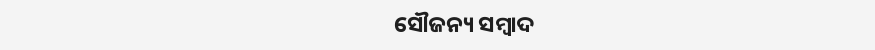ସୌଜନ୍ୟ ସମ୍ବାଦ